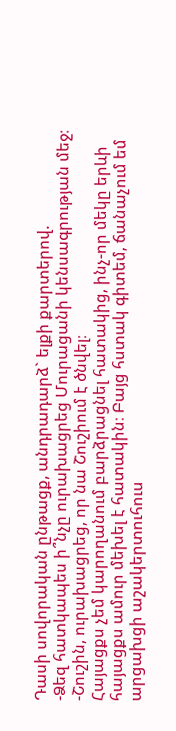Դասի սովորական ընթացք, անդրադարձ` ելքի քարտերով.
-Ձեզ հատկապես ի՞նչը ուրախացրեց Մուրացանի կենսագրության մեջ։
-Շուշին, ուրախացրեց, որ նա Շուշիում է ծնվել։
Հայացքս չեմ կարողանում բարձրացնել հատակից, ինչ-որ մեկը երևի հայացքս ամուր մեխել է հատակին։ Բայց հստակ գիտեմ, ճանաչում եմ արցախցի աշակերտուհուս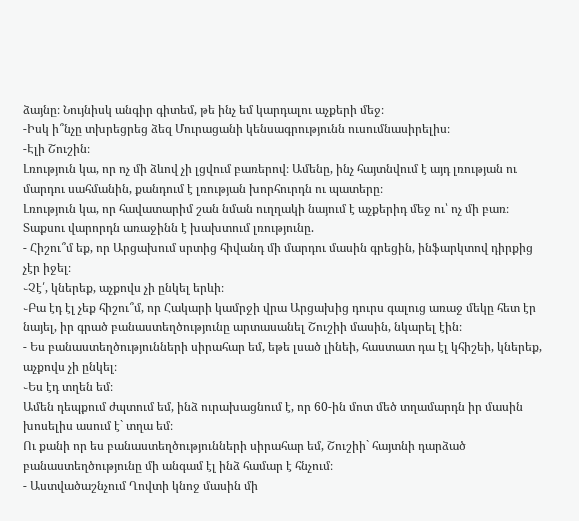ձայնը։ Նույնիսկ անգիր գիտեմ, թե ինչ եմ կարդալու աչքերի մեջ։
-Իսկ ի՞նչը տխրեցրեց ձեզ Մուրացանի կենսագրությունն ուսումնասիրելիս։
-Էլի Շուշին։
Լռություն կա, որ ոչ մի ձևով չի լցվում բառերով։ Ամենը, ինչ հայտնվում է այդ լռության ու մարդու սահմանին, քանդում է լռության խորհուրդն ու պատերը։
Լռություն կա, որ հավատարիմ շան նման ուղղակի նայում է աչքերիդ մեջ ու՝ ոչ մի բառ։
Տաքսու վարորդն առաջինն է խախտում լռությունը.
- Հիշու՞մ եք, որ Արցախում սրտից հիվանդ մի մարդու մասին գրեցին, ինֆարկտով դիրքից չէր իջել։
֊Չէ՛, կներեք, աչքովս չի ընկել երևի։
֊Բա էդ էլ չեք հիշու՞մ, որ Հակարի կամրջի վրա Արցախից դուրս գալուց առաջ մեկը հետ էր նայել, իր գրած բանաստեղծությունը արտասանել Շուշիի մասին, նկարել էին։
- Ես բանաստեղծությունների սիրահար եմ, եթե լսած լինեի, հաստատ դա էլ կհիշեի, կներեք, աչքովս չի ընկել։
֊Ես էդ տղեն եմ։
Ամեն դեպքում ժպտում եմ, ինձ ուրախացնում է, որ 60-ին մոտ մեծ տղամարդն իր մասին խոսելիս ասում է` տղա եմ։
Ու քանի որ ես բանաստեղծությունների սիրահար եմ, Շուշիի` հայտնի դարձած բանաստեղծությունը մի անգամ էլ ինձ համար է հնչում։
- Աստվածաշնչում Ղովտի կնոջ մասին մի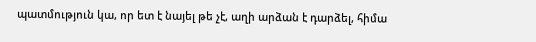պատմություն կա, որ ետ է նայել թե չէ, աղի արձան է դարձել, հիմա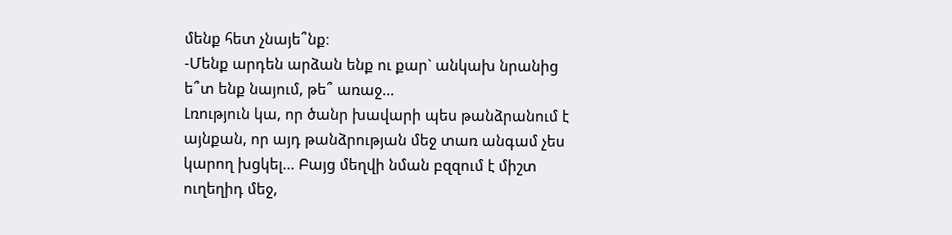մենք հետ չնայե՞նք։
-Մենք արդեն արձան ենք ու քար` անկախ նրանից ե՞տ ենք նայում, թե՞ առաջ...
Լռություն կա, որ ծանր խավարի պես թանձրանում է այնքան, որ այդ թանձրության մեջ տառ անգամ չես կարող խցկել... Բայց մեղվի նման բզզում է միշտ ուղեղիդ մեջ,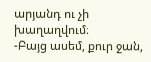արյանդ ու չի խաղաղվում։
-Բայց ասեմ, քուր ջան,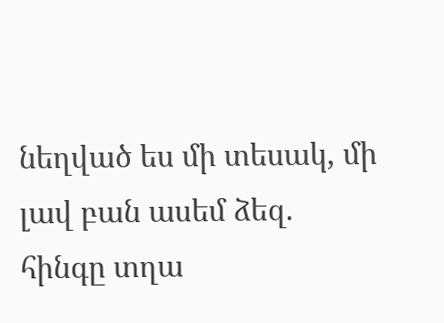նեղված ես մի տեսակ, մի լավ բան ասեմ ձեզ. հինգը տղա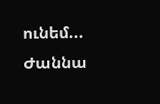ունեմ...
Ժաննա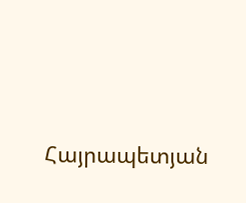Հայրապետյան